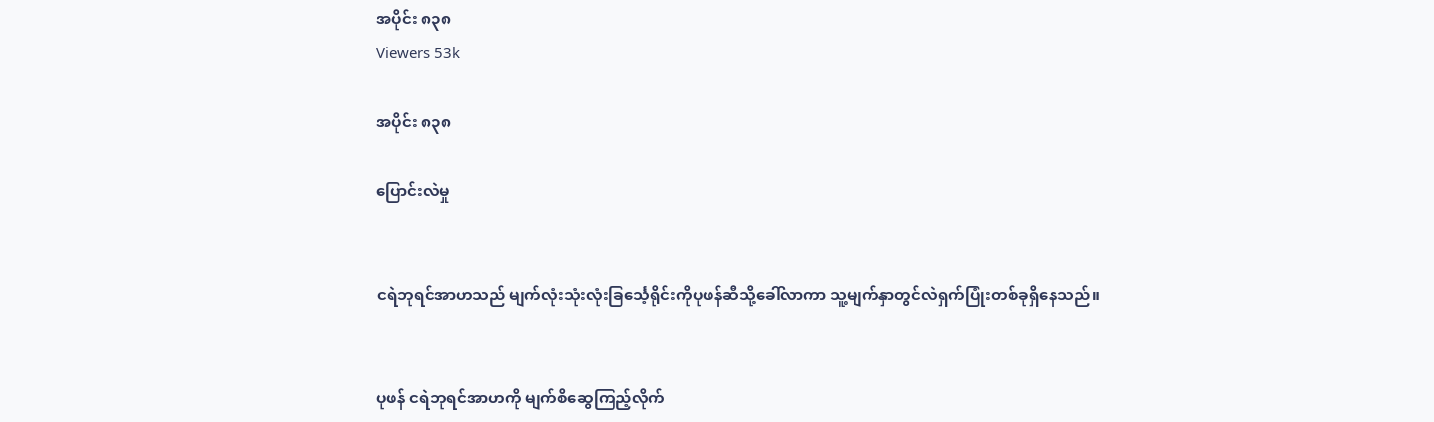အပိုင်း ၈၃၈
Viewers 53k

အပိုင်း ၈၃၈

ပြောင်းလဲမှု


ငရဲဘုရင်အာဟသည် မျက်လုံးသုံးလုံးခြင်္သေ့ရိုင်းကိုပုဖန်ဆီသို့ခေါ်လာကာ သူ့မျက်နှာတွင်လဲရှက်ပြုံးတစ်ခုရှိနေသည်။


ပုဖန် ငရဲဘုရင်အာဟကို မျက်စိဆွေကြည့်လိုက်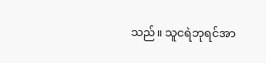သည်။ သူငရဲဘုရင်အာ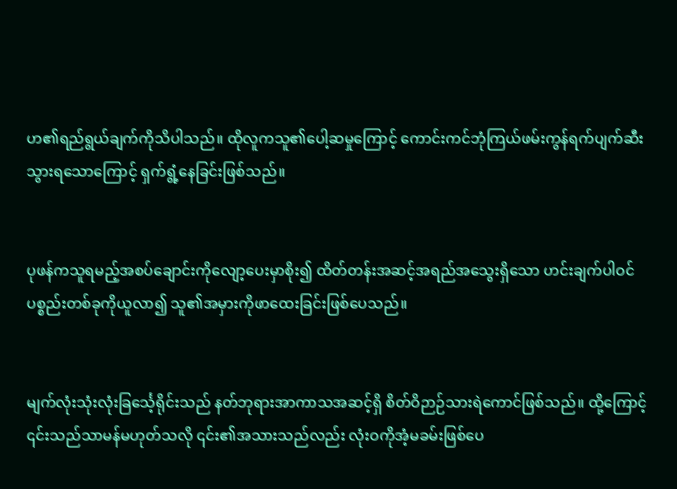ဟ၏ရည်ရွယ်ချက်ကိုသိပါသည်။ ထိုလူကသူ၏ပေါ့ဆမှုကြောင့် ကောင်းကင်ဘုံကြယ်ဖမ်းကွန်ရက်ပျက်ဆီးသွားရသောကြောင့် ရှက်ရွံ့နေခြင်းဖြစ်သည်။


ပုဖန်ကသူရမည့်အစပ်ချောင်းကိုလျော့ပေးမှာစိုး၍ ထိတ်တန်းအဆင့်အရည်အသွေးရှိသော ဟင်းချက်ပါဝင်ပစ္စည်းတစ်ခုကိုယူလာ၍ သူ၏အမှားကိုဖာထေးခြင်းဖြစ်ပေသည်။


မျက်လုံးသုံးလုံးခြင်္သေ့ရိုင်းသည် နတ်ဘုရားအာကာသအဆင့်ရှိ စိတ်ဝိဉာဉ်သားရဲကောင်ဖြစ်သည်။ ထို့ကြောင့် ၎င်းသည်သာမန်မဟုတ်သလို ၎င်း၏အသားသည်လည်း လုံးဝကိုအံ့မခမ်းဖြစ်ပေ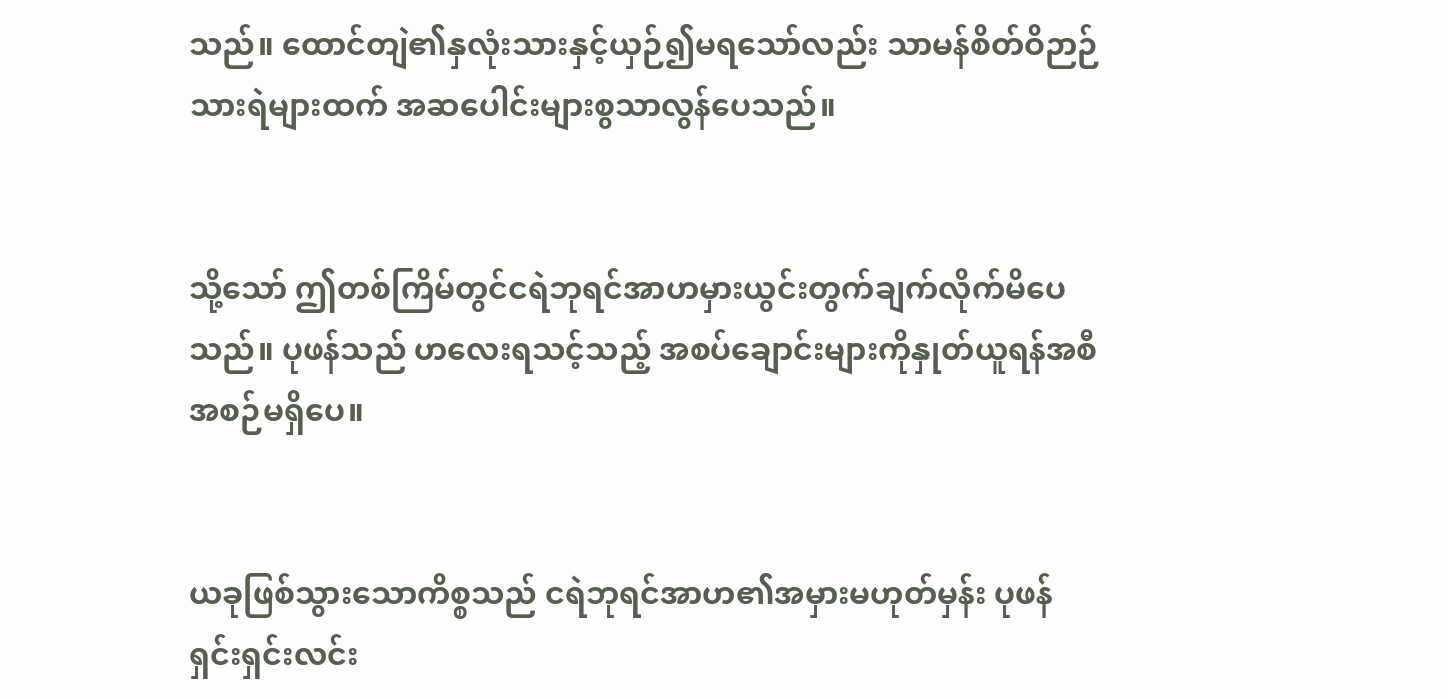သည်။ ထောင်တျဲ၏နှလုံးသားနှင့်ယှဉ်၍မရသော်လည်း သာမန်စိတ်ဝိဉာဉ်သားရဲများထက် အဆပေါင်းများစွသာလွန်ပေသည်။


သို့သော် ဤတစ်ကြိမ်တွင်ငရဲဘုရင်အာဟမှားယွင်းတွက်ချက်လိုက်မိပေသည်။ ပုဖန်သည် ဟလေးရသင့်သည့် အစပ်ချောင်းများကိုနှုတ်ယူရန်အစီအစဉ်မရှိပေ။


ယခုဖြစ်သွားသောကိစ္စသည် ငရဲဘုရင်အာဟ၏အမှားမဟုတ်မှန်း ပုဖန်ရှင်းရှင်းလင်း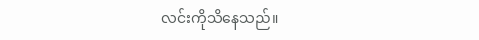လင်းကိုသိနေသည်။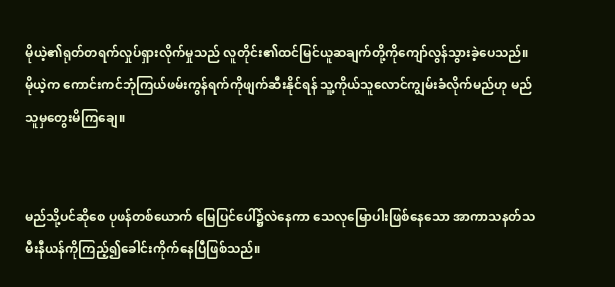မိုယဲ့၏ရုတ်တရက်လှုပ်ရှားလိုက်မှုသည် လူတိုင်း၏ထင်မြင်ယူဆချက်တို့ကိုကျော်လွန်သွားခဲ့ပေသည်။ မိုယဲ့က ကောင်းကင်ဘုံကြယ်ဖမ်းကွန်ရက်ကိုဖျက်ဆီးနိုင်ရန် သူ့ကိုယ်သူလောင်ကျွမ်းခံလိုက်မည်ဟု မည်သူမှတွေးမိကြချေ။


မည်သို့ပင်ဆိုစေ ပုဖန်တစ်ယောက် မြေပြင်ပေါ်၌လဲနေကာ သေလုမြောပါးဖြစ်နေသော အာကာသနတ်သမီးနီယန်ကိုကြည့်၍ခေါင်းကိုက်နေပြီဖြစ်သည်။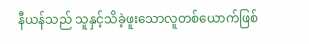နီယန်သည် သူနှင့်သိခဲ့ဖူးသောလူတစ်ယောက်ဖြစ်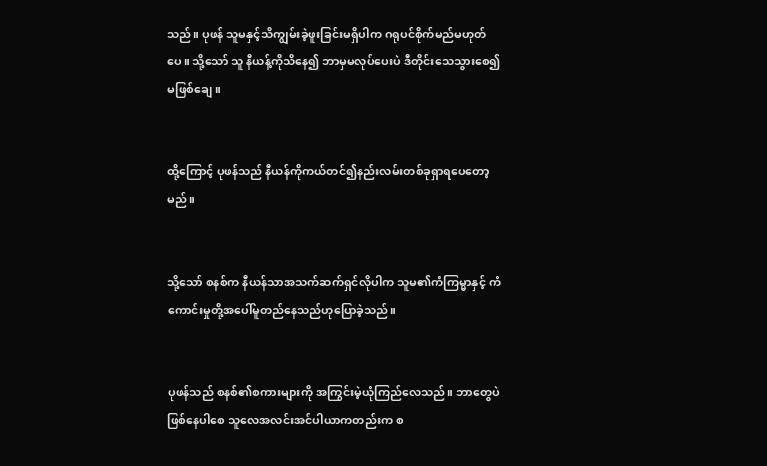သည်။ ပုဖန် သူမနှင့်သိကျွမ်းခဲ့ဖူးခြင်းမရှိပါက ဂရုပင်စိုက်မည်မဟုတ်ပေ။ သို့သော် သူ နီယန့်ကိုသိနေ၍ ဘာမှမလုပ်ပေးပဲ ဒီတိုင်းသေသွားစေ၍မဖြစ်ချေ။


ထို့ကြောင့် ပုဖန်သည် နီယန်ကိုကယ်တင်၍နည်းလမ်းတစ်ခုရှာရပေတော့မည်။


သို့သော် စနစ်က နီယန်သာအသက်ဆက်ရှင်လိုပါက သူမ၏ကံကြမ္မာနှင့် ကံကောင်းမှုတို့အပေါ်မူတည်နေသည်ဟုပြောခဲ့သည်။


ပုဖန်သည် စနစ်၏စကားများကို အကြွင်းမဲ့ယုံကြည်လေသည်။ ဘာတွေပဲဖြစ်နေပါစေ သူလေအလင်းအင်ပါယာကတည်းက စ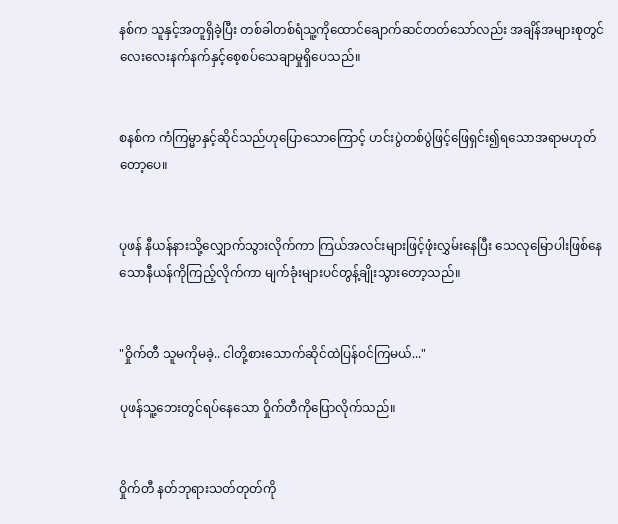နစ်က သူနှင့်အတူရှိခဲ့ပြီး တစ်ခါတစ်ရံသူ့ကိုထောင်ချောက်ဆင်တတ်သော်လည်း အချိန်အများစုတွင် လေးလေးနက်နက်နှင့်စေ့စပ်သေချာမှုရှိပေသည်။


စနစ်က ကံကြမ္မာနှင့်ဆိုင်သည်ဟုပြောသောကြောင့် ဟင်းပွဲတစ်ပွဲဖြင့်ဖြေရှင်း၍ရသောအရာမဟုတ်တော့ပေ။


ပုဖန် နီယန်နားသို့လျှောက်သွားလိုက်ကာ ကြယ်အလင်းများဖြင့်ဖုံးလွှမ်းနေပြီး သေလုမြောပါးဖြစ်နေသောနီယန်ကိုကြည့်လိုက်ကာ မျက်ခုံးများပင်တွန့်ချိုးသွားတော့သည်။


"ဝှိုက်တီ သူမကိုမခဲ့.. ငါတို့စားသောက်ဆိုင်ထဲပြန်ဝင်ကြမယ်..."

ပုဖန်သူ့ဘေးတွင်ရပ်နေသော ဝှိုက်တီကိုပြောလိုက်သည်။


ဝှိုက်တီ နတ်ဘုရားသတ်တုတ်ကို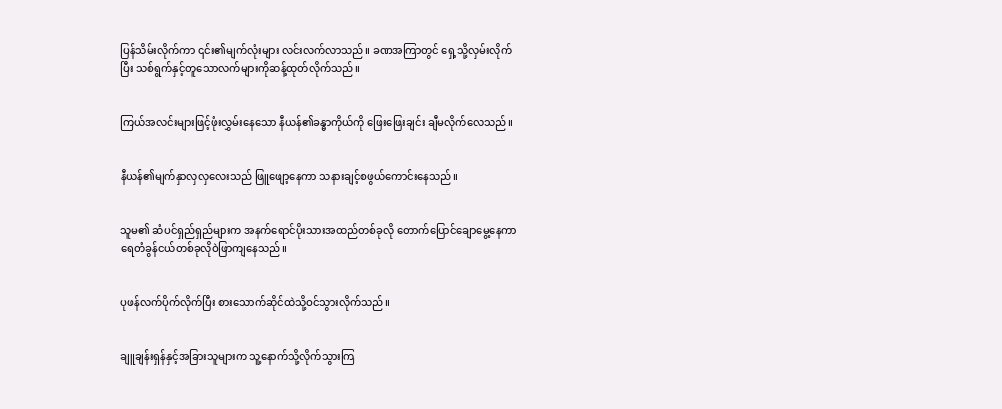ပြန်သိမ်းလိုက်ကာ ၎င်း၏မျက်လုံးများ လင်းလက်လာသည်။ ခဏအကြာတွင် ရှေ့သို့လှမ်းလိုက်ပြီး သစ်ရွက်နှင့်တူသောလက်များကိုဆန့်ထုတ်လိုက်သည်။


ကြယ်အလင်းများဖြင့်ဖုံးလွှမ်းနေသော နီယန်၏ခန္ဓာကိုယ်ကို ဖြေးဖြေးချင်း ချီမလိုက်လေသည်။


နီယန်၏မျက်နှာလှလှလေးသည် ဖြူဖျော့နေကာ သနားချင့်စဖွယ်ကောင်းနေသည်။


သူမ၏ ဆံပင်ရှည်ရှည်များက အနက်ရောင်ပိုးသားအထည်တစ်ခုလို တောက်ပြောင်ချောမွေ့နေကာ ရေတံခွန်ငယ်တစ်ခုလိုဝဲဖြာကျနေသည်။


ပုဖန်လက်ပိုက်လိုက်ပြီး စားသောက်ဆိုင်ထဲသို့ဝင်သွားလိုက်သည်။


ချူချန်းရှန်နှင့်အခြားသူများက သူ့နောက်သို့လိုက်သွားကြ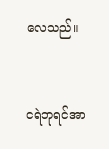လေသည်။


ငရဲဘုရင်အာ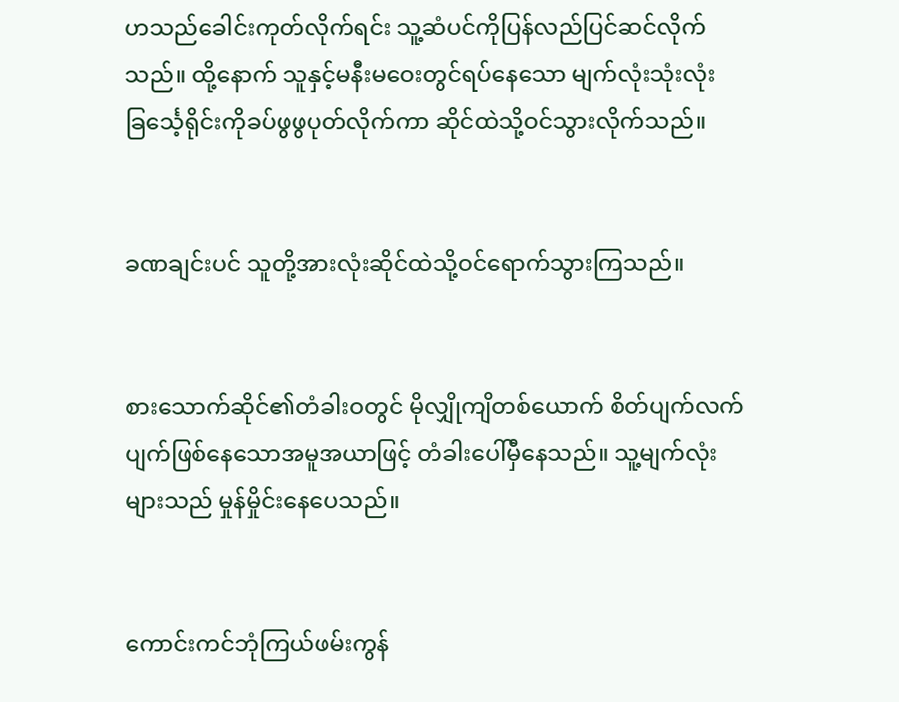ဟသည်ခေါင်းကုတ်လိုက်ရင်း သူ့ဆံပင်ကိုပြန်လည်ပြင်ဆင်လိုက်သည်။ ထို့နောက် သူနှင့်မနီးမဝေးတွင်ရပ်နေသော မျက်လုံးသုံးလုံးခြင်္သေ့ရိုင်းကိုခပ်ဖွဖွပုတ်လိုက်ကာ ဆိုင်ထဲသို့ဝင်သွားလိုက်သည်။


ခဏချင်းပင် သူတို့အားလုံးဆိုင်ထဲသို့ဝင်ရောက်သွားကြသည်။


စားသောက်ဆိုင်၏တံခါးဝတွင် မိုလျှိုကျိတစ်ယောက် စိတ်ပျက်လက်ပျက်ဖြစ်နေသောအမူအယာဖြင့် တံခါးပေါ်မှီနေသည်။ သူ့မျက်လုံးများသည် မှုန်မှိုင်းနေပေသည်။


ကောင်းကင်ဘုံကြယ်ဖမ်းကွန်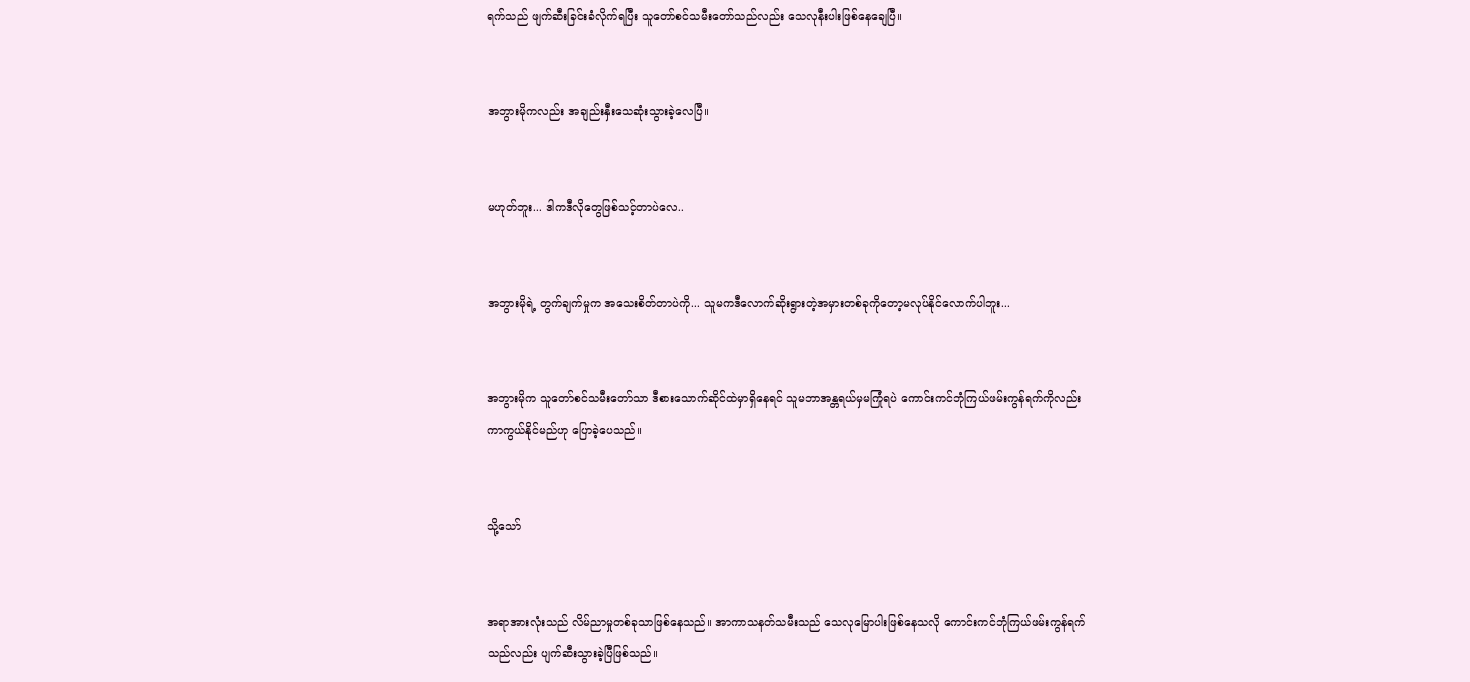ရက်သည် ဖျက်ဆီးခြင်းခံလိုက်ရပြီး သူတော်စင်သမီးတော်သည်လည်း သေလုနီးပါးဖြစ်နေချေပြီ။


အဘွားမိုကလည်း အချည်းနှီးသေဆုံးသွားခဲ့လေပြီ။


မဟုတ်ဘူး... ဒါကဒီလိုတွေဖြစ်သင့်တာပဲလေ..


အဘွားမိုရဲ့ တွက်ချက်မှုက အသေးစိတ်တာပဲကို... သူမကဒီလောက်ဆိုးရွားတဲ့အမှားတစ်ခုကိုတော့မလုပ်နိုင်လောက်ပါဘူး...


အဘွားမိုက သူတော်စင်သမီးတော်သာ ဒီစားသောက်ဆိုင်ထဲမှာရှိနေရင် သူမဘာအန္တရယ်မှမကြုံရပဲ ကောင်းကင်ဘုံကြယ်ဖမ်းကွန်ရက်ကိုလည်း ကာကွယ်နိုင်မည်ဟု ပြောခဲ့ပေသည်။


သို့သော်


အရာအားလုံးသည် လိမ်ညာမှုတစ်ခုသာဖြစ်နေသည်။ အာကာသနတ်သမီးသည် သေလုမြောပါးဖြစ်နေသလို ကောင်းကင်ဘုံကြယ်ဖမ်းကွန်ရက်သည်လည်း ပျက်ဆီးသွားခဲ့ပြီဖြစ်သည်။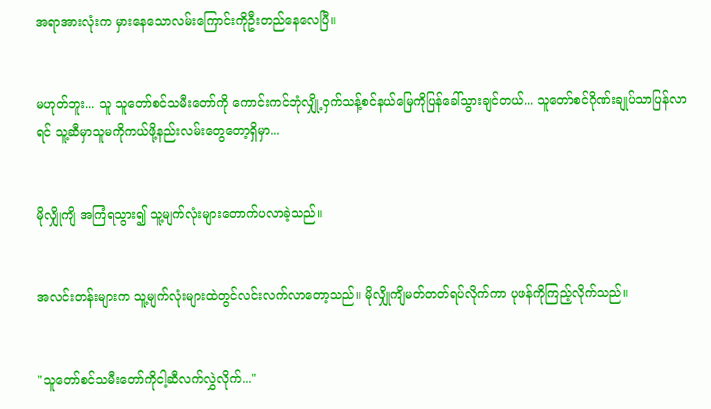အရာအားလုံးက မှားနေသောလမ်းကြောင်းကိုဦးတည်နေလေပြီ။


မဟုတ်ဘူး... သူ သူတော်စင်သမီးတော်ကို ကောင်းကင်ဘုံလျှို့ဝှက်သန့်စင်နယ်မြေကိုပြန်ခေါ်သွားချင်တယ်... သူတော်စင်ဂိုဏ်းချုပ်သာပြန်လာရင် သူ့ဆီမှာသူမကိုကယ်ဖို့နည်းလမ်းတွေတော့ရှိမှာ...


မိုလျှိုကျိ အကြံရသွား၍ သူ့မျက်လုံးများတောက်ပလာခဲ့သည်။


အလင်းတန်းများက သူ့မျက်လုံးများထဲတွင်လင်းလက်လာတော့သည်။ မိုလျှိုကျိမတ်တတ်ရပ်လိုက်ကာ ပုဖန်ကိုကြည့်လိုက်သည်။


"သူတော်စင်သမီးတော်ကိုငါ့ဆီလက်လွှဲလိုက်..."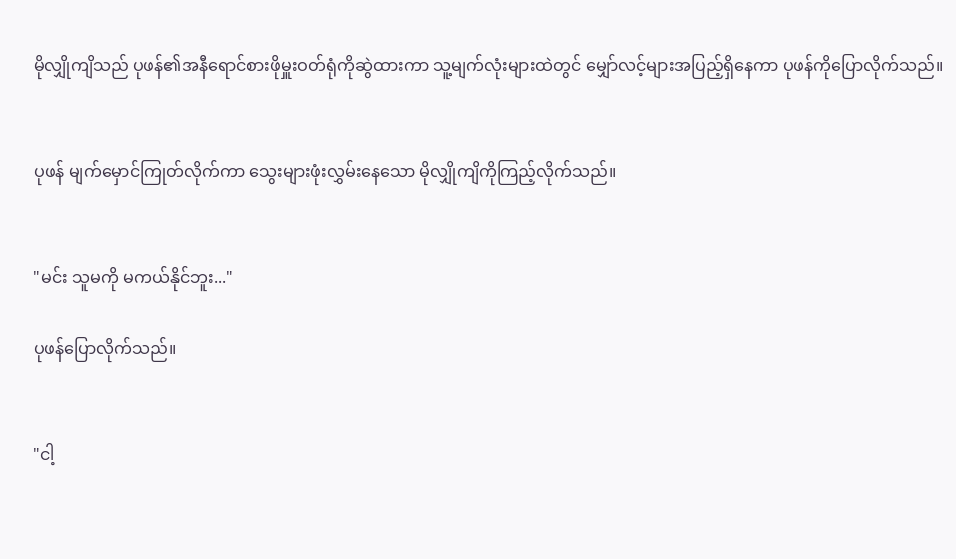မိုလျှိုကျိသည် ပုဖန်၏အနီရောင်စားဖိုမှူးဝတ်ရုံကိုဆွဲထားကာ သူ့မျက်လုံးများထဲတွင် မျှော်လင့်များအပြည့်ရှိနေကာ ပုဖန်ကိုပြောလိုက်သည်။


ပုဖန် မျက်မှောင်ကြုတ်လိုက်ကာ သွေးများဖုံးလွှမ်းနေသော မိုလျှိုကျိကိုကြည့်လိုက်သည်။


"မင်း သူမကို မကယ်နိုင်ဘူး..."

ပုဖန်ပြောလိုက်သည်။


"ငါ့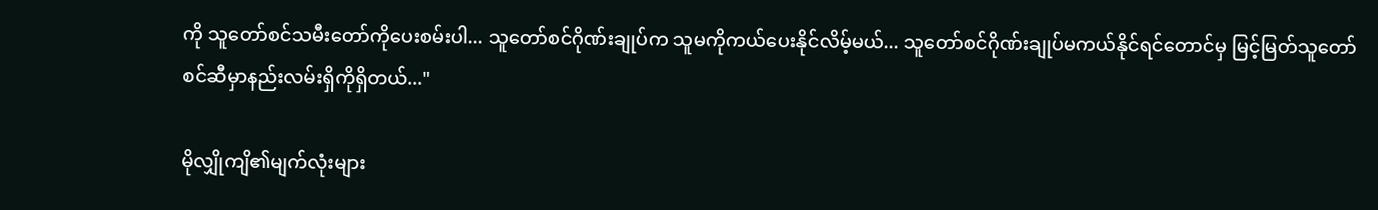ကို သူတော်စင်သမီးတော်ကိုပေးစမ်းပါ... သူတော်စင်ဂိုဏ်းချုပ်က သူမကိုကယ်ပေးနိုင်လိမ့်မယ်... သူတော်စင်ဂိုဏ်းချုပ်မကယ်နိုင်ရင်တောင်မှ မြင့်မြတ်သူတော်စင်ဆီမှာနည်းလမ်းရှိကိုရှိတယ်..."

မိုလျှိုကျိ၏မျက်လုံးများ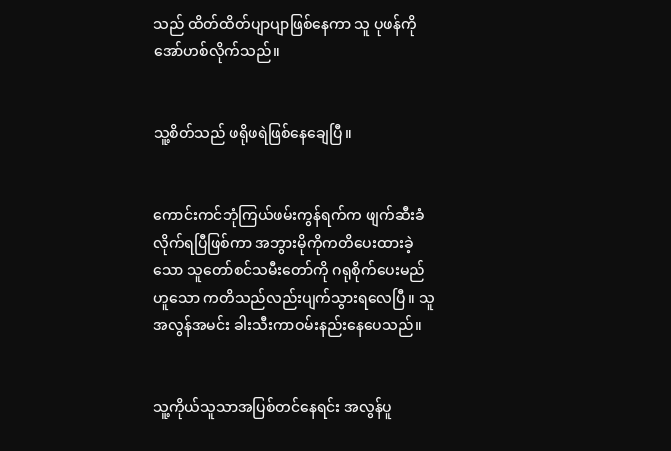သည် ထိတ်ထိတ်ပျာပျာဖြစ်နေကာ သူ ပုဖန်ကိုအော်ဟစ်လိုက်သည်။


သူ့စိတ်သည် ဖရိုဖရဲဖြစ်နေချေပြီ။


ကောင်းကင်ဘုံကြယ်ဖမ်းကွန်ရက်က ဖျက်ဆီးခံလိုက်ရပြီဖြစ်ကာ အဘွားမိုကိုကတိပေးထားခဲ့သော သူတော်စင်သမီးတော်ကို ဂရုစိုက်ပေးမည်ဟူသော ကတိသည်လည်းပျက်သွားရလေပြီ။ သူအလွန်အမင်း ခါးသီးကာဝမ်းနည်းနေပေသည်။


သူ့ကိုယ်သူသာအပြစ်တင်နေရင်း အလွန်ပူ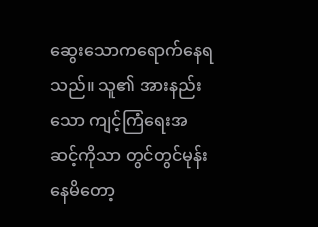ဆွေးသောကရောက်နေရသည်။ သူ၏ အားနည်းသော ကျင့်ကြံရေးအဆင့်ကိုသာ တွင်တွင်မုန်းနေမိတော့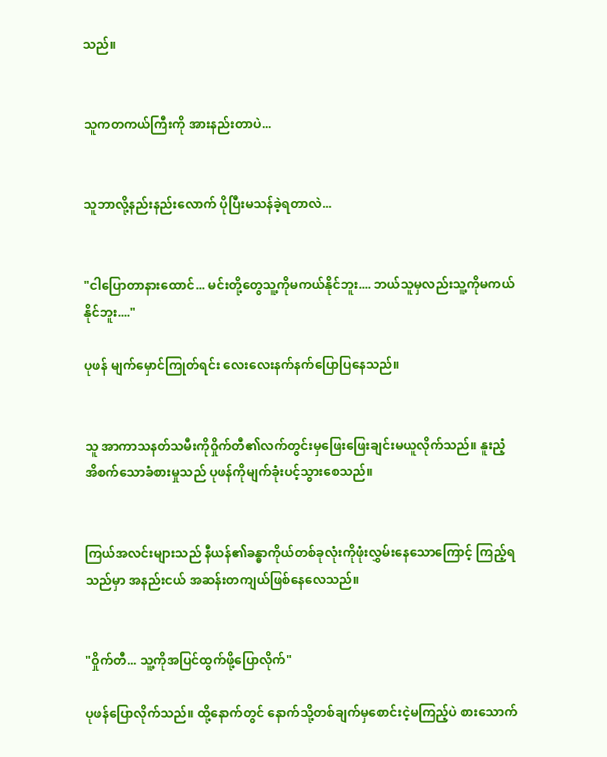သည်။


သူကတကယ်ကြီးကို အားနည်းတာပဲ...


သူဘာလို့နည်းနည်းလောက် ပိုပြီးမသန်ခဲ့ရတာလဲ...


"ငါပြောတာနားထောင်... မင်းတို့တွေသူ့ကိုမကယ်နိုင်ဘူး.... ဘယ်သူမှလည်းသူ့ကိုမကယ်နိုင်ဘူး...."

ပုဖန် မျက်မှောင်ကြုတ်ရင်း လေးလေးနက်နက်ပြောပြနေသည်။


သူ အာကာသနတ်သမီးကိုဝှိုက်တီ၏လက်တွင်းမှဖြေးဖြေးချင်းမယူလိုက်သည်။ နူးညံ့အိစက်သောခံစားမှုသည် ပုဖန်ကိုမျက်ခုံးပင့်သွားစေသည်။


ကြယ်အလင်းများသည် နီယန်၏ခန္ဓာကိုယ်တစ်ခုလုံးကိုဖုံးလွှမ်းနေသောကြောင့် ကြည့်ရသည်မှာ အနည်းငယ် အဆန်းတကျယ်ဖြစ်နေလေသည်။


"ဝှိုက်တီ... သူ့ကိုအပြင်ထွက်ဖို့ပြောလိုက်"

ပုဖန်ပြောလိုက်သည်။ ထို့နောက်တွင် နောက်သို့တစ်ချက်မှစောင်းငဲ့မကြည့်ပဲ စားသောက်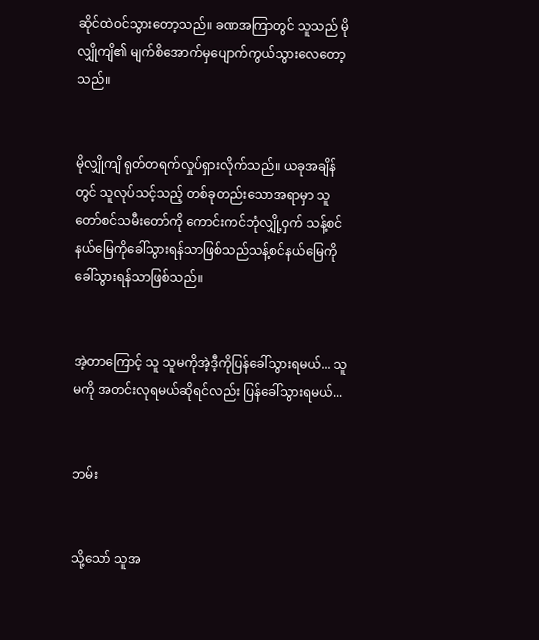ဆိုင်ထဲဝင်သွားတော့သည်။ ခဏအကြာတွင် သူသည် မိုလျှိုကျိ၏ မျက်စိအောက်မှပျောက်ကွယ်သွားလေတော့သည်။


မိုလျှိုကျိ ရုတ်တရက်လှုပ်ရှားလိုက်သည်။ ယခုအချိန်တွင် သူလုပ်သင့်သည့် တစ်ခုတည်းသောအရာမှာ သူတော်စင်သမီးတော်ကို ကောင်းကင်ဘုံလျှို့ဝှက် သန့်စင်နယ်မြေကိုခေါ်သွားရန်သာဖြစ်သည်သန့်စင်နယ်မြေကိုခေါ်သွားရန်သာဖြစ်သည်။


အဲ့တာကြောင့် သူ သူမကိုအဲ့ဒီ့ကိုပြန်ခေါ်သွားရမယ်... သူမကို အတင်းလုရမယ်ဆိုရင်လည်း ပြန်ခေါ်သွားရမယ်...


ဘမ်း


သို့သော် သူအ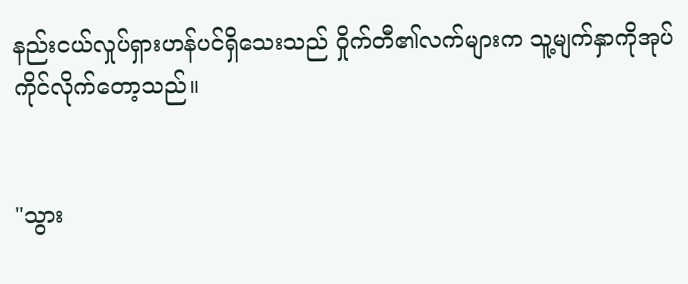နည်းငယ်လှုပ်ရှားဟန်ပင်ရှိသေးသည် ဝှိုက်တီ၏လက်များက သူ့မျက်နှာကိုအုပ်ကိုင်လိုက်တော့သည်။


"သွား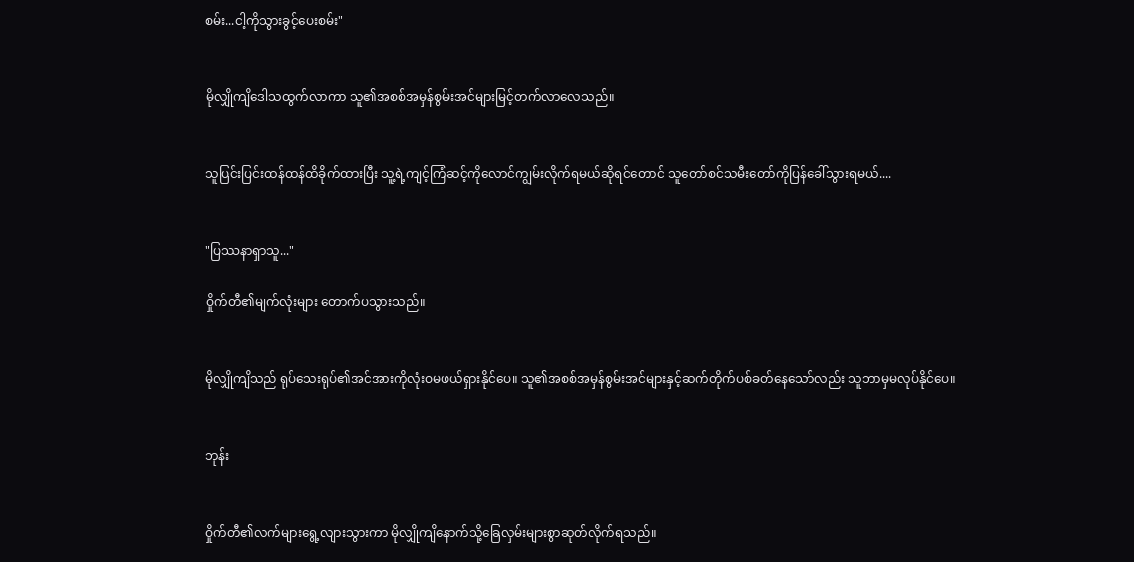စမ်း...ငါ့ကိုသွားခွင့်ပေးစမ်း"


မိုလျှိုကျိဒေါသထွက်လာကာ သူ၏အစစ်အမှန်စွမ်းအင်များမြင့်တက်လာလေသည်။


သူပြင်းပြင်းထန်ထန်ထိခိုက်ထားပြီး သူ့ရဲ့ကျင့်ကြံဆင့်ကိုလောင်ကျွမ်းလိုက်ရမယ်ဆိုရင်တောင် သူတော်စင်သမီးတော်ကိုပြန်ခေါ်သွားရမယ်....


"ပြဿနာရှာသူ..."

ဝှိုက်တီ၏မျက်လုံးများ တောက်ပသွားသည်။


မိုလျှိုကျိသည် ရုပ်သေးရုပ်၏အင်အားကိုလုံးဝမဖယ်ရှားနိုင်ပေ။ သူ၏အစစ်အမှန်စွမ်းအင်များနှင့်ဆက်တိုက်ပစ်ခတ်နေသော်လည်း သူဘာမှမလုပ်နိုင်ပေ။


ဘုန်း


ဝှိုက်တီ၏လက်များရွေ့လျားသွားကာ မိုလျှိုကျိနောက်သို့ခြေလှမ်းများစွာဆုတ်လိုက်ရသည်။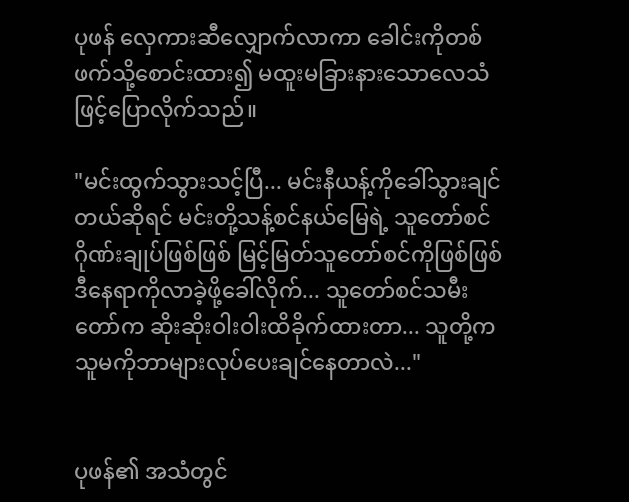ပုဖန် လှေကားဆီလျှောက်လာကာ ခေါင်းကိုတစ်ဖက်သို့စောင်းထား၍ မထူးမခြားနားသောလေသံဖြင့်ပြောလိုက်သည်။

"မင်းထွက်သွားသင့်ပြီ... မင်းနီယန့်ကိုခေါ်သွားချင်တယ်ဆိုရင် မင်းတို့သန့်စင်နယ်မြေရဲ့ သူတော်စင်ဂိုဏ်းချုပ်ဖြစ်ဖြစ် မြင့်မြတ်သူတော်စင်ကိုဖြစ်ဖြစ်ဒီနေရာကိုလာခဲ့ဖို့ခေါ်လိုက်... သူတော်စင်သမီးတော်က ဆိုးဆိုးဝါးဝါးထိခိုက်ထားတာ... သူတို့က သူမကိုဘာများလုပ်ပေးချင်နေတာလဲ..."


ပုဖန်၏ အသံတွင်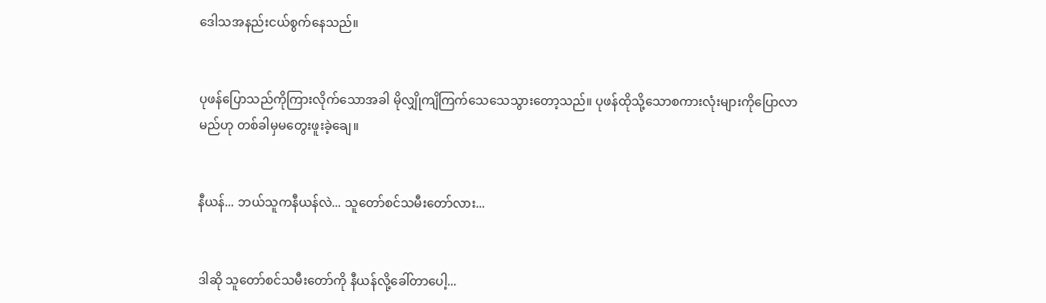ဒေါသအနည်းငယ်စွက်နေသည်။


ပုဖန်ပြောသည်ကိုကြားလိုက်သောအခါ မိုလျှိုကျိကြက်သေသေသွားတော့သည်။ ပုဖန်ထိုသို့သောစကားလုံးများကိုပြောလာမည်ဟု တစ်ခါမှမတွေးဖူးခဲ့ချေ။


နီယန်... ဘယ်သူကနီယန်လဲ... သူတော်စင်သမီးတော်လား...


ဒါဆို သူတော်စင်သမီးတော်ကို နီယန်လို့ခေါ်တာပေါ့...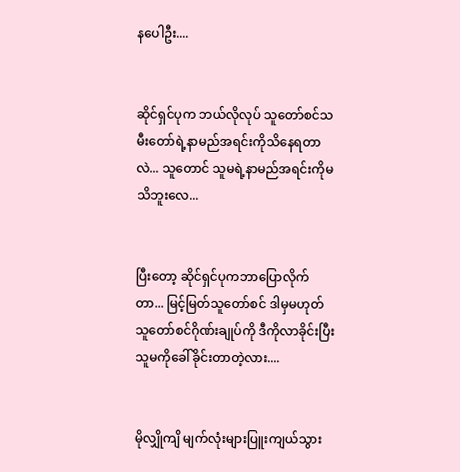နပေါဦး....


ဆိုင်ရှင်ပုက ဘယ်လိုလုပ် သူတော်စင်သမီးတော်ရဲ့နာမည်အရင်းကိုသိနေရတာလဲ... သူတောင် သူမရဲ့နာမည်အရင်းကိုမသိဘူးလေ...


ပြီးတော့ ဆိုင်ရှင်ပုကဘာပြောလိုက်တာ... မြင့်မြတ်သူတော်စင် ဒါမှမဟုတ် သူတော်စင်ဂိုဏ်းချုပ်ကို ဒီကိုလာခိုင်းပြီး သူမကိုခေါ်ခိုင်းတာတဲ့လား....


မိုလျှိုကျိ မျက်လုံးများပြူးကျယ်သွား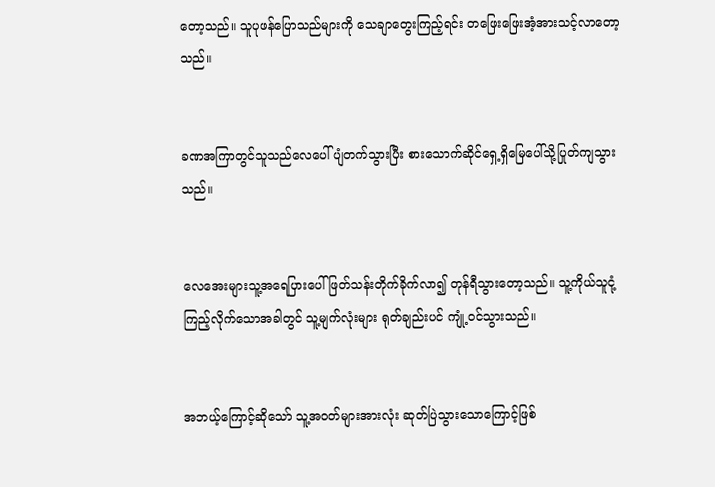တော့သည်။ သူပုဖန်ပြောသည်များကို သေချာတွေးကြည့်ရင်း တဖြေးဖြေးအံ့အားသင့်လာတော့သည်။


ခဏအကြာတွင်သူသည်လေပေါ်ပျံတက်သွားပြီး စားသောက်ဆိုင်ရှေ့ရှိမြေပေါ်သို့ပြုတ်ကျသွားသည်။


လေအေးများသူ့အရေပြားပေါ်ဖြတ်သန်းတိုက်ခိုက်လာ၍ တုန်ရီသွားတော့သည်။ သူ့ကိုယ်သူငုံ့ကြည့်လိုက်သောအခါတွင် သူ့မျက်လုံးများ ရုတ်ချည်းပင် ကျုံ့ဝင်သွားသည်။


အဘယ့်ကြောင့်ဆိုသော် သူ့အဝတ်များအားလုံး ဆုတ်ပြဲသွားသောကြောင့်ဖြစ်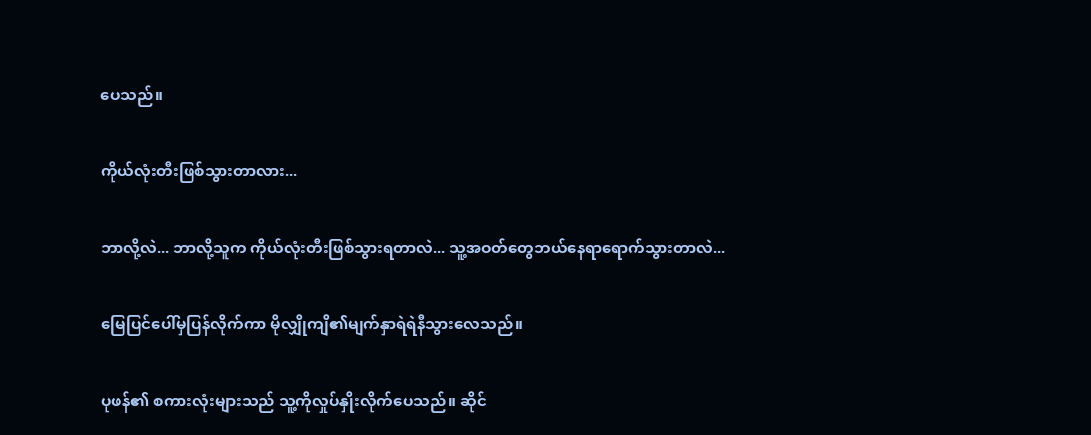ပေသည်။


ကိုယ်လုံးတီးဖြစ်သွားတာလား...


ဘာလို့လဲ... ဘာလို့သူက ကိုယ်လုံးတီးဖြစ်သွားရတာလဲ... သူ့အဝတ်တွေဘယ်နေရာရောက်သွားတာလဲ...


မြေပြင်ပေါ်မှပြန်လိုက်ကာ မိုလျှိုကျိ၏မျက်နှာရဲရဲနီသွားလေသည်။


ပုဖန်၏ စကားလုံးများသည် သူ့ကိုလှုပ်နှိုးလိုက်ပေသည်။ ဆိုင်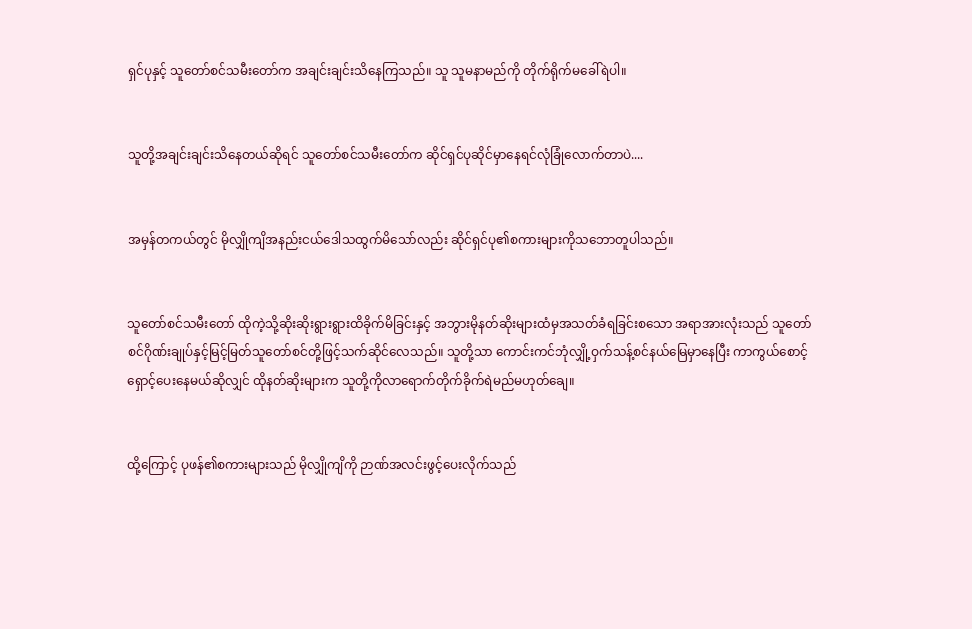ရှင်ပုနှင့် သူတော်စင်သမီးတော်က အချင်းချင်းသိနေကြသည်။ သူ သူမနာမည်ကို တိုက်ရိုက်မခေါ်ရဲပါ။


သူတို့အချင်းချင်းသိနေတယ်ဆိုရင် သူတော်စင်သမီးတော်က ဆိုင်ရှင်ပုဆိုင်မှာနေရင်လုံခြုံလောက်တာပဲ....


အမှန်တကယ်တွင် မိုလျှိုကျိအနည်းငယ်ဒေါသထွက်မိသော်လည်း ဆိုင်ရှင်ပု၏စကားများကိုသဘောတူပါသည်။


သူတော်စင်သမီးတော် ထိုကဲ့သို့ဆိုးဆိုးရွားရွားထိခိုက်မိခြင်းနှင့် အဘွားမိုနတ်ဆိုးများထံမှအသတ်ခံရခြင်းစသော အရာအားလုံးသည် သူတော်စင်ဂိုဏ်းချုပ်နှင့်မြင့်မြတ်သူတော်စင်တို့ဖြင့်သက်ဆိုင်လေသည်။ သူတို့သာ ကောင်းကင်ဘုံလျှို့ဝှက်သန့်စင်နယ်မြေမှာနေပြီး ကာကွယ်စောင့်ရှောင့်ပေးနေမယ်ဆိုလျှင် ထိုနတ်ဆိုးများက သူတို့ကိုလာရောက်တိုက်ခိုက်ရဲမည်မဟုတ်ချေ။


ထို့ကြောင့် ပုဖန်၏စကားများသည် မိုလျှိုကျိကို ဉာဏ်အလင်းဖွင့်ပေးလိုက်သည်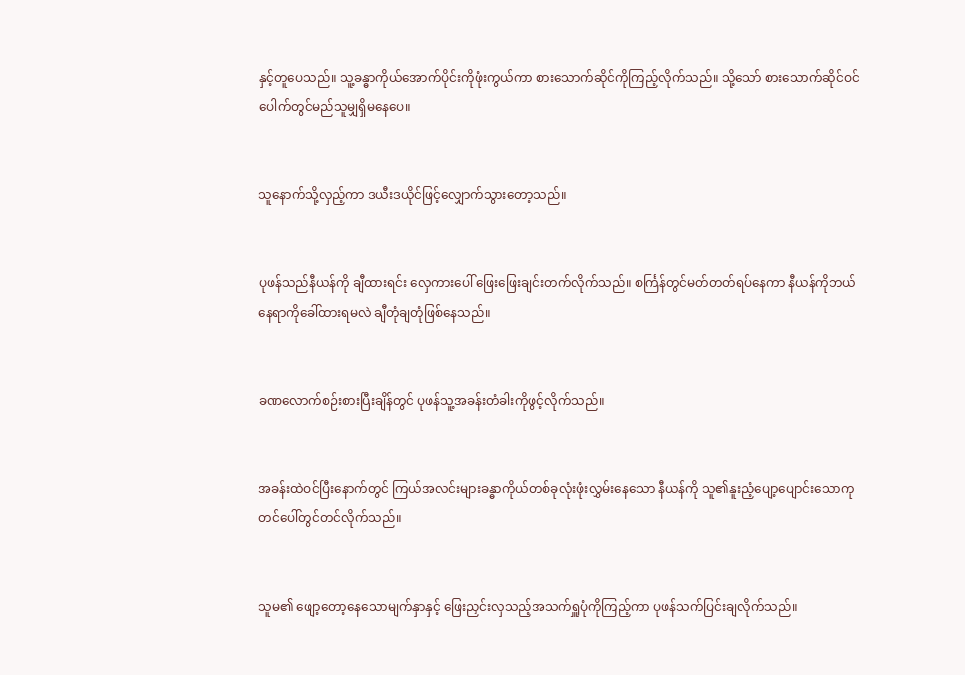နှင့်တူပေသည်။ သူ့ခန္ဓာကိုယ်အောက်ပိုင်းကိုဖုံးကွယ်ကာ စားသောက်ဆိုင်ကိုကြည့်လိုက်သည်။ သို့သော် စားသောက်ဆိုင်ဝင်ပေါက်တွင်မည်သူမျှရှိမနေပေ။


သူနောက်သို့လှည့်ကာ ဒယီးဒယိုင်ဖြင့်လျှောက်သွားတော့သည်။


ပုဖန်သည်နီယန်ကို ချီထားရင်း လှေကားပေါ် ဖြေးဖြေးချင်းတက်လိုက်သည်။ စင်္ကြန်တွင်မတ်တတ်ရပ်နေကာ နီယန်ကိုဘယ်နေရာကိုခေါ်ထားရမလဲ ချီတုံချတုံဖြစ်နေသည်။


ခဏလောက်စဉ်းစားပြီးချိန်တွင် ပုဖန်သူ့အခန်းတံခါးကိုဖွင့်လိုက်သည်။


အခန်းထဲဝင်ပြီးနောက်တွင် ကြယ်အလင်းများခန္ဓာကိုယ်တစ်ခုလုံးဖုံးလွှမ်းနေသော နီယန်ကို သူ၏နူးညံ့ပျော့ပျောင်းသောကုတင်ပေါ်တွင်တင်လိုက်သည်။


သူမ၏ ဖျော့တော့နေသောမျက်နှာနှင့် ဖြေးညှင်းလှသည့်အသက်ရှူပုံကိုကြည့်ကာ ပုဖန်သက်ပြင်းချလိုက်သည်။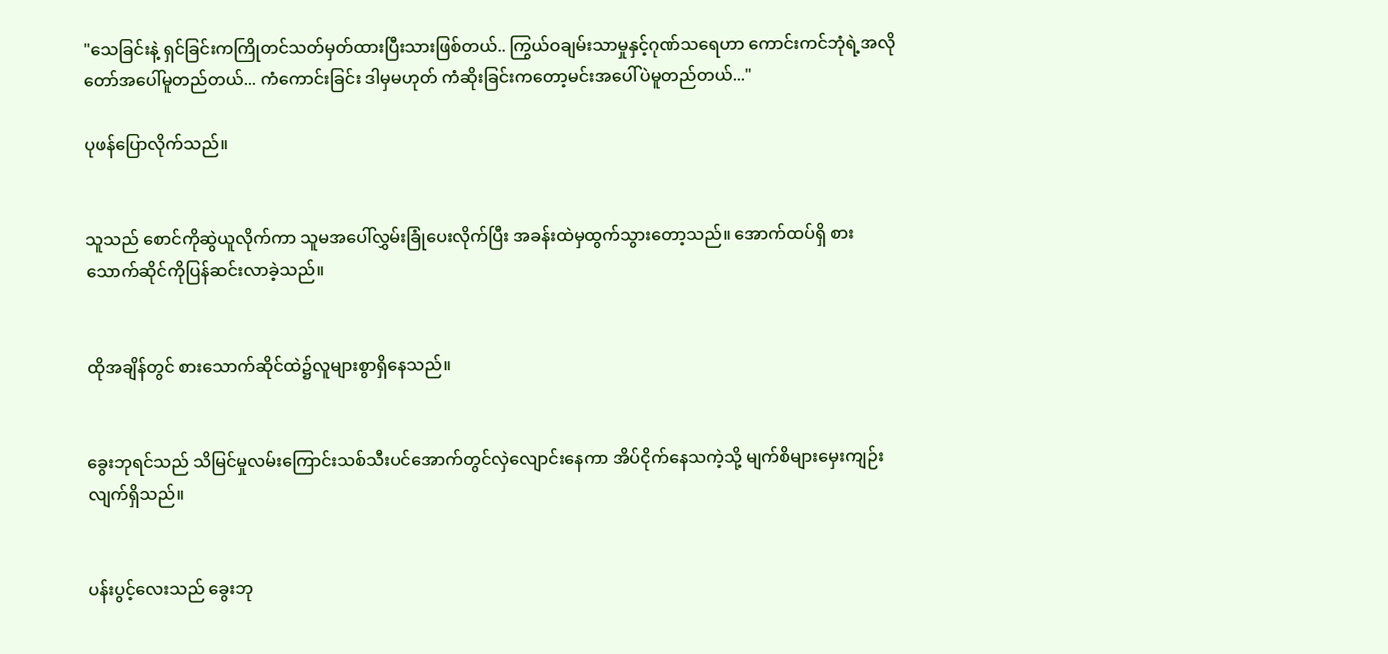"သေခြင်းနဲ့ ရှင်ခြင်းကကြိုတင်သတ်မှတ်ထားပြီးသားဖြစ်တယ်.. ကြွယ်ဝချမ်းသာမှုနှင့်ဂုဏ်သရေဟာ ကောင်းကင်ဘုံရဲ့အလိုတော်အပေါ်မူတည်တယ်... ကံကောင်းခြင်း ဒါမှမဟုတ် ကံဆိုးခြင်းကတော့မင်းအပေါ်ပဲမူတည်တယ်..."

ပုဖန်ပြောလိုက်သည်။


သူသည် စောင်ကိုဆွဲယူလိုက်ကာ သူမအပေါ်လွှမ်းခြုံပေးလိုက်ပြီး အခန်းထဲမှထွက်သွားတော့သည်။ အောက်ထပ်ရှိ‌ စားသောက်ဆိုင်ကိုပြန်ဆင်းလာခဲ့သည်။


ထိုအချိန်တွင် စားသောက်ဆိုင်ထဲ၌လူများစွာရှိနေသည်။


ခွေးဘုရင်သည် သိမြင်မှုလမ်းကြောင်းသစ်သီးပင်အောက်တွင်လှဲလျောင်းနေကာ အိပ်ငိုက်နေသကဲ့သို့ မျက်စိများမှေးကျဉ်းလျက်ရှိသည်။


ပန်းပွင့်လေးသည် ခွေးဘု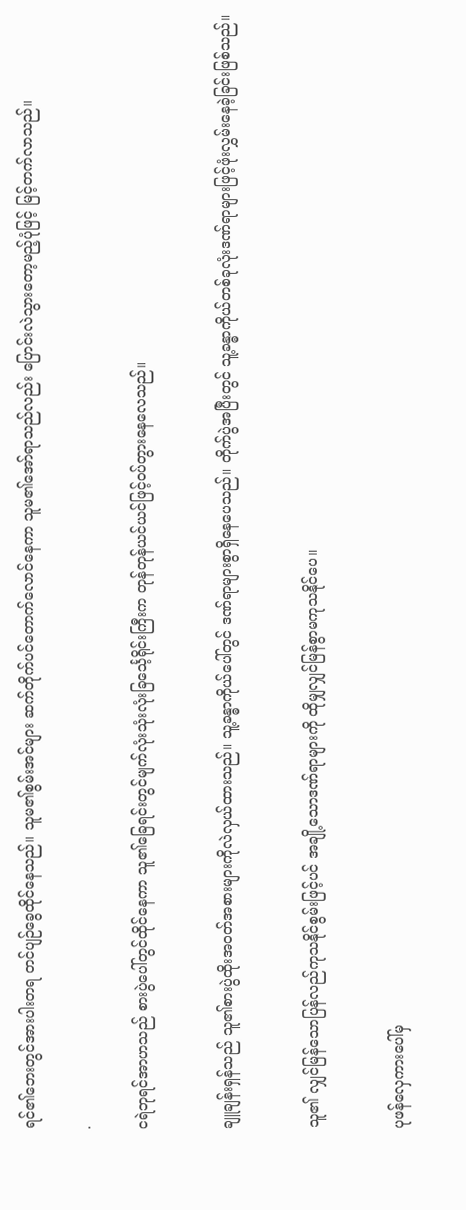ရင်၏ဘေးတွင်အားပါးတရ တင်ပျဉ်ခွေထိုင်နေသည်။ သူမ၏စွမ်းအင်များ ဆက်တိုက်ပင်တောက်လောင်နေကာ သူမ၏အော်ရာသည်လည်း ပြောင်းလဲသွားတော့မည့်ပုံဖြင့် မြင့်တက်လာသည်။

.

ငရဲဘုရင်အာဟသည် စားပွဲပေါ်တွင်ထိုင်နေကာ သူ၏ခြေရင်းတွင်မျက်လုံးသုံးလုံးခြင်္သေ့ရိုင်းကြီးက တုန်တုန်ယင်ယင်ဖြင့်ဝပ်တွားနေလေသည်။


ချူချန်းရှန်သည် သူ၏စားပွဲထိုးအဝတ်အစားများကိုလဲလှယ်ထားသည်။ သူ့ခန္ဓာကိုယ်ပေါ်တွင် ဒဏ်ရာများစွာရှိနေပေသည်။ တိုက်ပွဲအပြီးတွင် သူ့ခန္ဓာကိုယ်တစ်ခုလုံးဒဏ်ရာများဖြင့်ဖုံးလွှမ်းနေခဲ့ခြင်းဖြစ်သည်။


သူ၏ လျှင်မြန်သောပြန်လည်ကုသနိုင်စွမ်းဖြင့်ပင် အချို့သောဒဏ်ရာများကို ထိုမျှလျှင်မြန်စွာမကုသနိုင်ပေ။


ပုဖန်လှေကားပေါ်မှ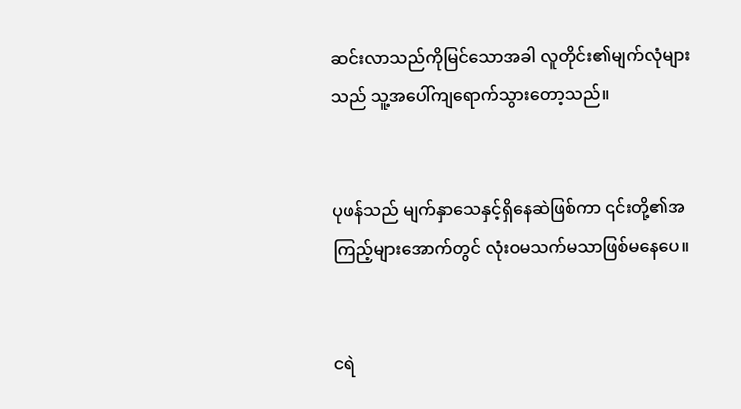ဆင်းလာသည်ကိုမြင်သောအခါ လူတိုင်း၏မျက်လုံများသည် သူ့အပေါ်ကျရောက်သွားတော့သည်။


ပုဖန်သည် မျက်နှာသေနှင့်ရှိနေဆဲဖြစ်ကာ ၎င်းတို့၏အကြည့်များအောက်တွင် လုံးဝမသက်မသာဖြစ်မနေပေ။


ငရဲ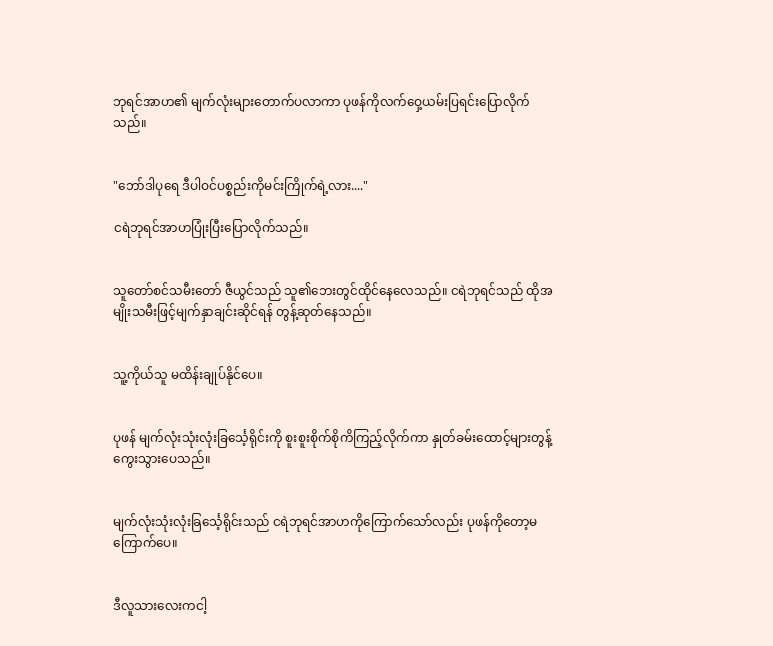ဘုရင်အာဟ၏ မျက်လုံးများတောက်ပလာကာ ပုဖန်ကိုလက်ဝှေ့ယမ်းပြရင်းပြောလိုက်သည်။


"ဘော်ဒါပုရေ ဒီပါဝင်ပစ္စည်းကိုမင်းကြိုက်ရဲ့လား...."

ငရဲဘုရင်အာဟပြုံးပြီးပြောလိုက်သည်။


သူတော်စင်သမီးတော် ဇီယွင်သည် သူ၏ဘေးတွင်ထိုင်နေလေသည်။ ငရဲဘုရင်သည် ထိုအမျိုးသမီးဖြင့်မျက်နှာချင်းဆိုင်ရန် တွန့်ဆုတ်နေသည်။


သူ့ကိုယ်သူ မထိန်းချုပ်နိုင်ပေ။


ပုဖန် မျက်လုံးသုံးလုံးခြင်္သေ့ရိုင်းကို စူးစူးစိုက်စိုကိကြည့်လိုက်ကာ နှုတ်ခမ်းထောင့်များတွန့်ကွေးသွားပေသည်။


မျက်လုံးသုံးလုံးခြင်္သေ့ရိုင်းသည် ငရဲဘုရင်အာဟကိုကြောက်သော်လည်း ပုဖန်ကိုတော့မကြောက်ပေ။


ဒီလူသားလေးကငါ့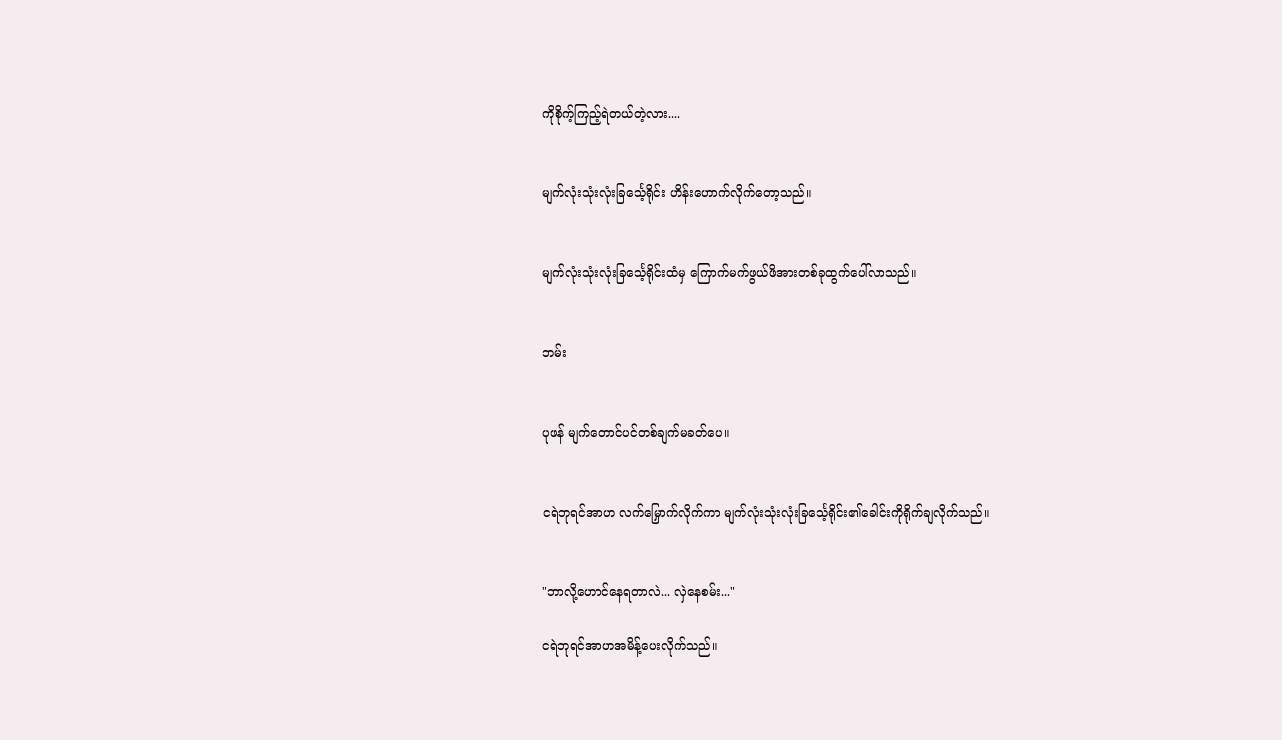ကိုစိုက့်ကြည့်ရဲတယ်တဲ့လား....


မျက်လုံးသုံးလုံးခြင်္သေ့ရိုင်း ဟိန်းဟောက်လိုက်တော့သည်။


မျက်လုံးသုံးလုံးခြင်္သေ့ရိုင်းထံမှ ကြောက်မက်ဖွယ်ဖိအားတစ်ခုထွက်ပေါ်လာသည်။


ဘမ်း


ပုဖန် မျက်တောင်ပင်တစ်ချက်မခတ်ပေ။


ငရဲဘုရင်အာဟ လက်မြှောက်လိုက်ကာ မျက်လုံးသုံးလုံးခြင်္သေ့ရိုင်း၏ခေါင်းကိုရိုက်ချလိုက်သည်။


"ဘာလို့ဟောင်နေရတာလဲ... လှဲနေစမ်း..."

ငရဲဘုရင်အာဟအမိန့်ပေးလိုက်သည်။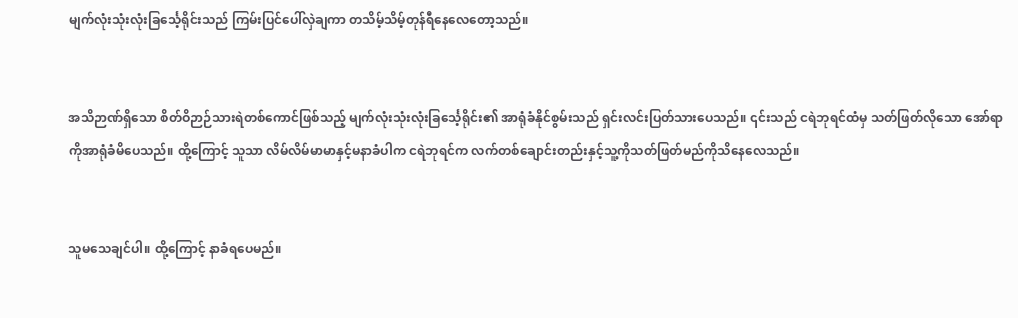မျက်လုံးသုံးလုံးခြင်္သေ့ရိုင်းသည် ကြမ်းပြင်ပေါ်လှဲချကာ တသိမ့်သိမ့်တုန်ရီနေလေတော့သည်။


အသိဉာဏ်ရှိသော စိတ်ဝိဉာဉ်သားရဲတစ်ကောင်ဖြစ်သည့် မျက်လုံးသုံးလုံးခြင်္သေ့ရိုင်း၏ အာရုံခံနိုင်စွမ်းသည် ရှင်းလင်းပြတ်သားပေသည်။ ၎င်းသည် ငရဲဘုရင်ထံမှ သတ်ဖြတ်လိုသော အော်ရာကိုအာရုံခံမိပေသည်။ ထို့ကြောင့် သူသာ လိမ်လိမ်မာမာနှင့်မနာခံပါက ငရဲဘုရင်က လက်တစ်ချောင်းတည်းနှင့်သူ့ကိုသတ်ဖြတ်မည်ကိုသိနေလေသည်။


သူမသေချင်ပါ။ ထို့ကြောင့် နာခံရပေမည်။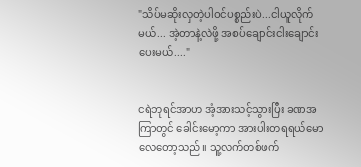"သိပ်မဆိုးလှတဲ့ပါဝင်ပစ္စည်းပဲ...ငါယူလိုက်မယ်... အဲ့တာနဲ့လဲဖို့ အစပ်ချောင်းငါးချောင်းပေးမယ်...."


ငရဲဘုရင်အာဟ အံ့အားသင့်သွားပြီး ခဏအကြာတွင် ခေါင်းမော့ကာ အားပါးတရရယ်မောလေတော့သည်။ သူ့လက်တစ်ဖက်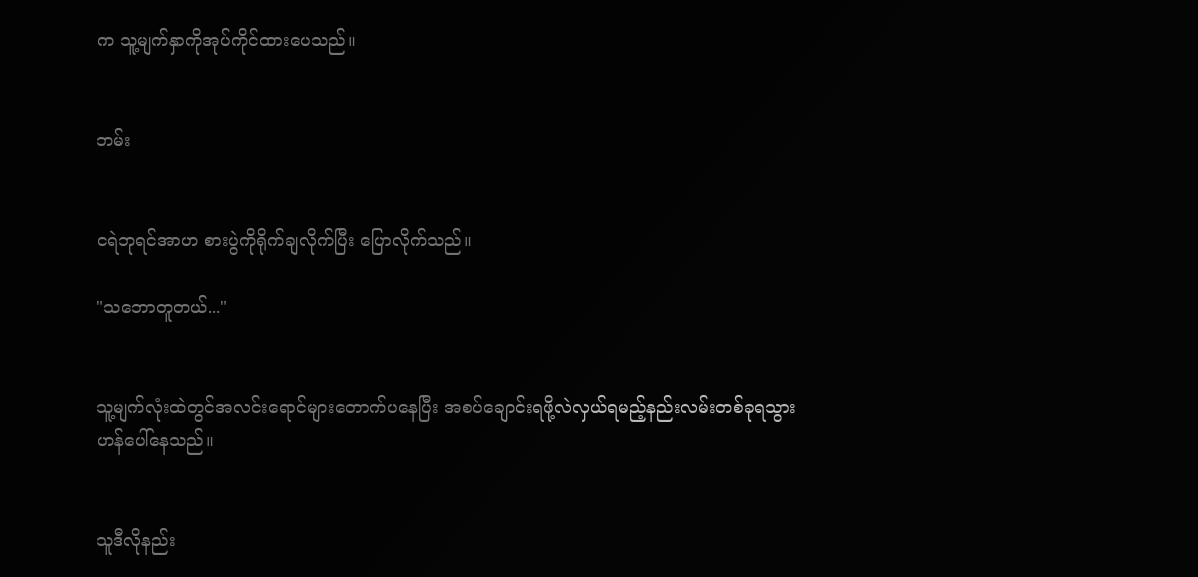က သူ့မျက်နှာကိုအုပ်ကိုင်ထားပေသည်။


ဘမ်း


ငရဲဘုရင်အာဟ စားပွဲကိုရိုက်ချလိုက်ပြီး ပြောလိုက်သည်။

"သဘောတူတယ်..."


သူ့မျက်လုံးထဲတွင်အလင်းရောင်များတောက်ပနေပြီး အစပ်ချောင်းရဖို့လဲလှယ်ရမည့်နည်းလမ်းတစ်ခုရသွားဟန်ပေါ်နေသည်။


သူဒီလိုနည်း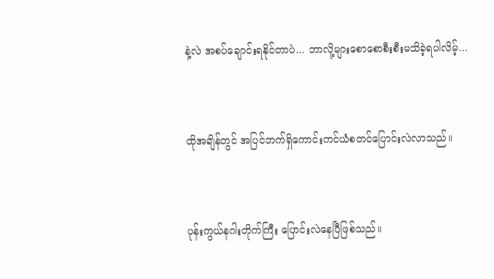နဲ့လဲ အစပ်ချောင်းရနိုင်တာပဲ... ဘာလို့များစောစောစီးစီးမသိခဲ့ရပါလိမ့်...


ထိုအချိန်တွင် အပြင်ဘက်ရှိကောင်းကင်ယံစတင်ပြောင်းလဲလာသည်။


ပုန်းကွယ်နဂါးတိုက်ကြီး ပြောင်းလဲနေပြီဖြစ်သည်။